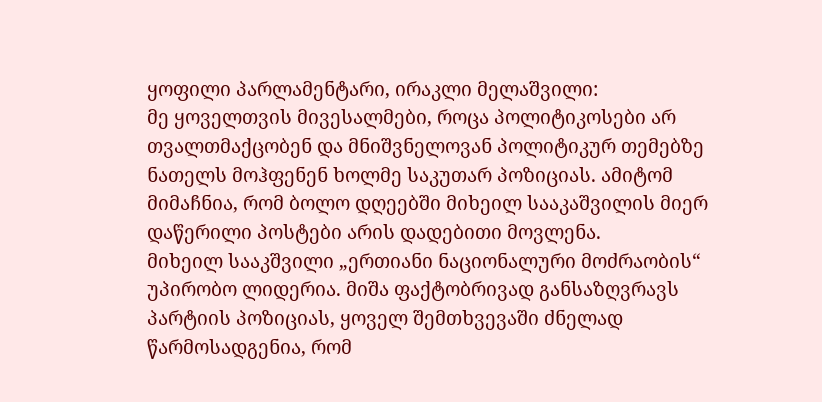ყოფილი პარლამენტარი, ირაკლი მელაშვილი:
მე ყოველთვის მივესალმები, როცა პოლიტიკოსები არ თვალთმაქცობენ და მნიშვნელოვან პოლიტიკურ თემებზე ნათელს მოჰფენენ ხოლმე საკუთარ პოზიციას. ამიტომ მიმაჩნია, რომ ბოლო დღეებში მიხეილ სააკაშვილის მიერ დაწერილი პოსტები არის დადებითი მოვლენა.
მიხეილ სააკშვილი „ერთიანი ნაციონალური მოძრაობის“ უპირობო ლიდერია. მიშა ფაქტობრივად განსაზღვრავს პარტიის პოზიციას, ყოველ შემთხვევაში ძნელად წარმოსადგენია, რომ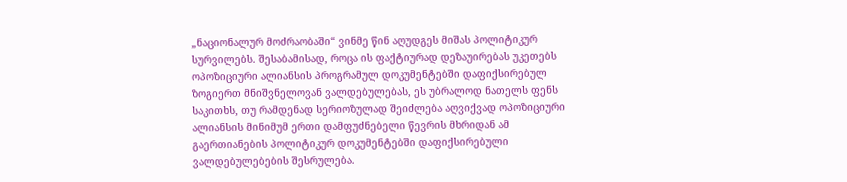„ნაციონალურ მოძრაობაში“ ვინმე წინ აღუდგეს მიშას პოლიტიკურ სურვილებს. შესაბამისად, როცა ის ფაქტიურად დეზაუირებას უკეთებს ოპოზიციური ალიანსის პროგრამულ დოკუმენტებში დაფიქსირებულ ზოგიერთ მნიშვნელოვან ვალდებულებას, ეს უბრალოდ ნათელს ფენს საკითხს, თუ რამდენად სერიოზულად შეიძლება აღვიქვად ოპოზიციური ალიანსის მინიმუმ ერთი დამფუძნებელი წევრის მხრიდან ამ გაერთიანების პოლიტიკურ დოკუმენტებში დაფიქსირებული ვალდებულებების შესრულება.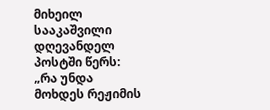მიხეილ სააკაშვილი დღევანდელ პოსტში წერს:
„რა უნდა მოხდეს რეჟიმის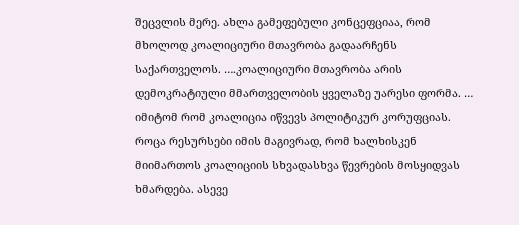შეცვლის მერე. ახლა გამეფებული კონცეფციაა, რომ მხოლოდ კოალიციური მთავრობა გადაარჩენს საქართველოს. ….კოალიციური მთავრობა არის დემოკრატიული მმართველობის ყველაზე უარესი ფორმა. … იმიტომ რომ კოალიცია იწვევს პოლიტიკურ კორუფციას. როცა რესურსები იმის მაგივრად, რომ ხალხისკენ მიიმართოს კოალიციის სხვადასხვა წევრების მოსყიდვას ხმარდება. ასევე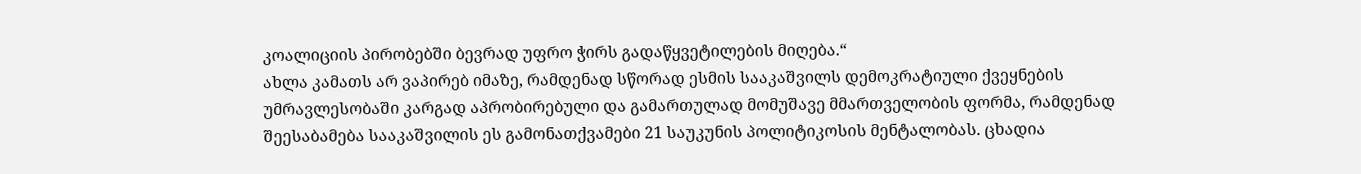კოალიციის პირობებში ბევრად უფრო ჭირს გადაწყვეტილების მიღება.“
ახლა კამათს არ ვაპირებ იმაზე, რამდენად სწორად ესმის სააკაშვილს დემოკრატიული ქვეყნების უმრავლესობაში კარგად აპრობირებული და გამართულად მომუშავე მმართველობის ფორმა, რამდენად შეესაბამება სააკაშვილის ეს გამონათქვამები 21 საუკუნის პოლიტიკოსის მენტალობას. ცხადია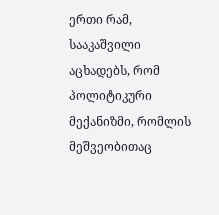ერთი რამ, სააკაშვილი აცხადებს, რომ პოლიტიკური მექანიზმი, რომლის მეშვეობითაც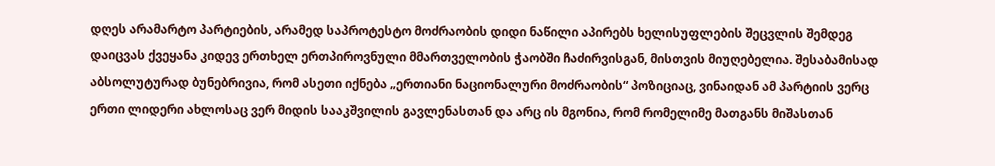დღეს არამარტო პარტიების, არამედ საპროტესტო მოძრაობის დიდი ნაწილი აპირებს ხელისუფლების შეცვლის შემდეგ დაიცვას ქვეყანა კიდევ ერთხელ ერთპიროვნული მმართველობის ჭაობში ჩაძირვისგან, მისთვის მიუღებელია. შესაბამისად აბსოლუტურად ბუნებრივია, რომ ასეთი იქნება „ერთიანი ნაციონალური მოძრაობის“ პოზიციაც, ვინაიდან ამ პარტიის ვერც ერთი ლიდერი ახლოსაც ვერ მიდის სააკშვილის გავლენასთან და არც ის მგონია, რომ რომელიმე მათგანს მიშასთან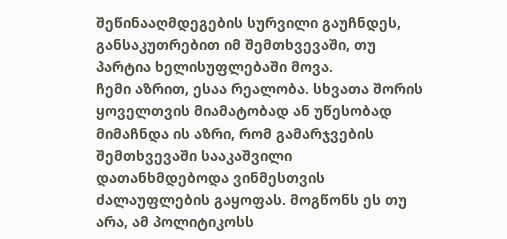შეწინააღმდეგების სურვილი გაუჩნდეს, განსაკუთრებით იმ შემთხვევაში, თუ პარტია ხელისუფლებაში მოვა.
ჩემი აზრით, ესაა რეალობა. სხვათა შორის ყოველთვის მიამატობად ან უწესობად მიმაჩნდა ის აზრი, რომ გამარჯვების შემთხვევაში სააკაშვილი დათანხმდებოდა ვინმესთვის ძალაუფლების გაყოფას. მოგწონს ეს თუ არა, ამ პოლიტიკოსს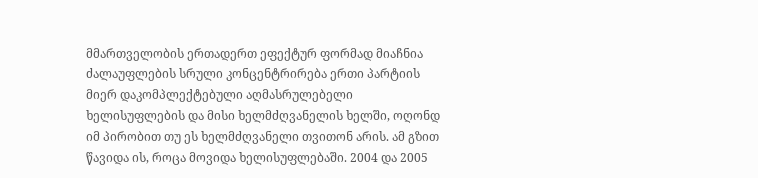მმართველობის ერთადერთ ეფექტურ ფორმად მიაჩნია ძალაუფლების სრული კონცენტრირება ერთი პარტიის მიერ დაკომპლექტებული აღმასრულებელი ხელისუფლების და მისი ხელმძღვანელის ხელში, ოღონდ იმ პირობით თუ ეს ხელმძღვანელი თვითონ არის. ამ გზით წავიდა ის, როცა მოვიდა ხელისუფლებაში. 2004 და 2005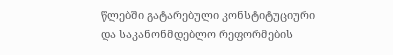წლებში გატარებული კონსტიტუციური და საკანონმდებლო რეფორმების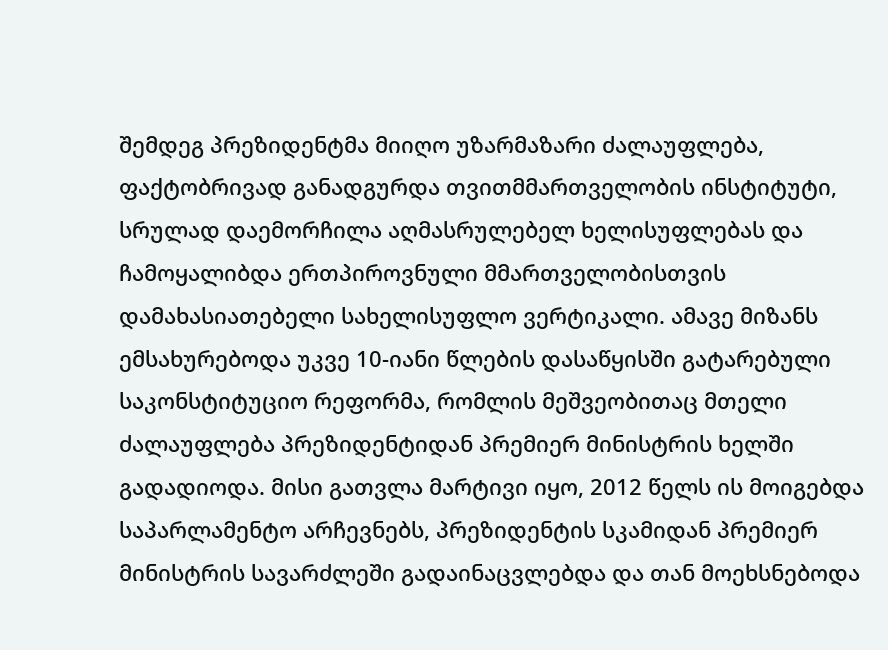შემდეგ პრეზიდენტმა მიიღო უზარმაზარი ძალაუფლება, ფაქტობრივად განადგურდა თვითმმართველობის ინსტიტუტი, სრულად დაემორჩილა აღმასრულებელ ხელისუფლებას და ჩამოყალიბდა ერთპიროვნული მმართველობისთვის დამახასიათებელი სახელისუფლო ვერტიკალი. ამავე მიზანს ემსახურებოდა უკვე 10-იანი წლების დასაწყისში გატარებული საკონსტიტუციო რეფორმა, რომლის მეშვეობითაც მთელი ძალაუფლება პრეზიდენტიდან პრემიერ მინისტრის ხელში გადადიოდა. მისი გათვლა მარტივი იყო, 2012 წელს ის მოიგებდა საპარლამენტო არჩევნებს, პრეზიდენტის სკამიდან პრემიერ მინისტრის სავარძლეში გადაინაცვლებდა და თან მოეხსნებოდა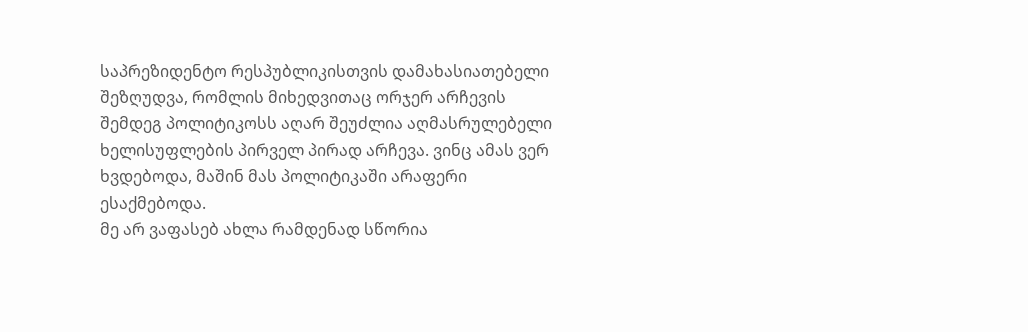საპრეზიდენტო რესპუბლიკისთვის დამახასიათებელი შეზღუდვა, რომლის მიხედვითაც ორჯერ არჩევის შემდეგ პოლიტიკოსს აღარ შეუძლია აღმასრულებელი ხელისუფლების პირველ პირად არჩევა. ვინც ამას ვერ ხვდებოდა, მაშინ მას პოლიტიკაში არაფერი ესაქმებოდა.
მე არ ვაფასებ ახლა რამდენად სწორია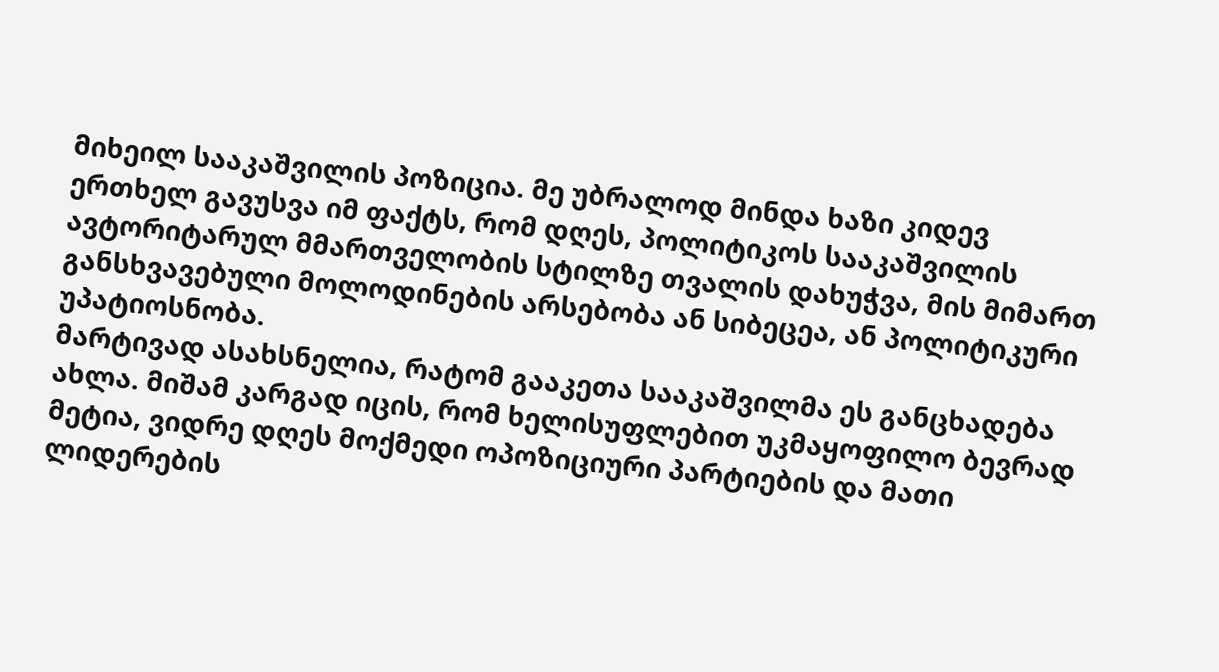მიხეილ სააკაშვილის პოზიცია. მე უბრალოდ მინდა ხაზი კიდევ ერთხელ გავუსვა იმ ფაქტს, რომ დღეს, პოლიტიკოს სააკაშვილის ავტორიტარულ მმართველობის სტილზე თვალის დახუჭვა, მის მიმართ განსხვავებული მოლოდინების არსებობა ან სიბეცეა, ან პოლიტიკური უპატიოსნობა.
მარტივად ასახსნელია, რატომ გააკეთა სააკაშვილმა ეს განცხადება ახლა. მიშამ კარგად იცის, რომ ხელისუფლებით უკმაყოფილო ბევრად მეტია, ვიდრე დღეს მოქმედი ოპოზიციური პარტიების და მათი ლიდერების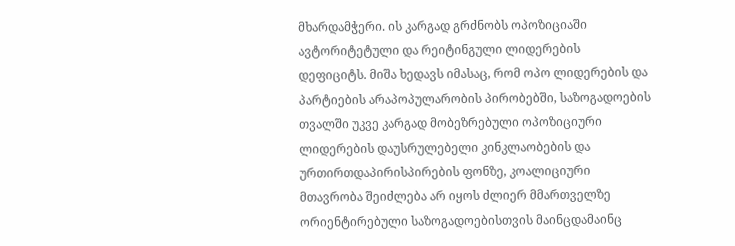მხარდამჭერი. ის კარგად გრძნობს ოპოზიციაში ავტორიტეტული და რეიტინგული ლიდერების დეფიციტს. მიშა ხედავს იმასაც, რომ ოპო ლიდერების და პარტიების არაპოპულარობის პირობებში, საზოგადოების თვალში უკვე კარგად მობეზრებული ოპოზიციური ლიდერების დაუსრულებელი კინკლაობების და ურთირთდაპირისპირების ფონზე, კოალიციური მთავრობა შეიძლება არ იყოს ძლიერ მმართველზე ორიენტირებული საზოგადოებისთვის მაინცდამაინც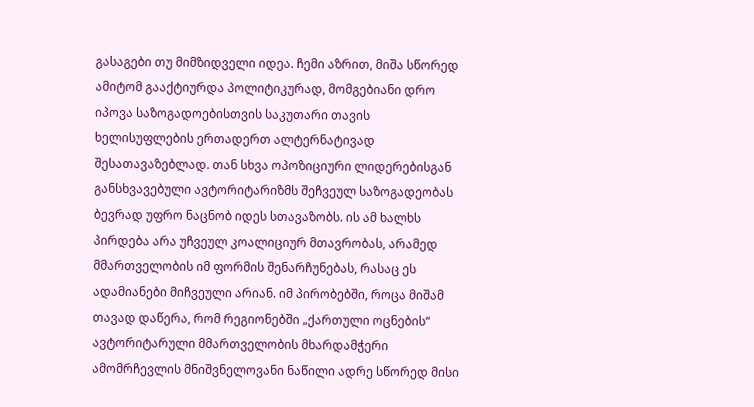გასაგები თუ მიმზიდველი იდეა. ჩემი აზრით, მიშა სწორედ ამიტომ გააქტიურდა პოლიტიკურად, მომგებიანი დრო იპოვა საზოგადოებისთვის საკუთარი თავის ხელისუფლების ერთადერთ ალტერნატივად შესათავაზებლად. თან სხვა ოპოზიციური ლიდერებისგან განსხვავებული ავტორიტარიზმს შეჩვეულ საზოგადეობას ბევრად უფრო ნაცნობ იდეს სთავაზობს. ის ამ ხალხს პირდება არა უჩვეულ კოალიციურ მთავრობას, არამედ მმართველობის იმ ფორმის შენარჩუნებას, რასაც ეს ადამიანები მიჩვეული არიან. იმ პირობებში, როცა მიშამ თავად დაწერა, რომ რეგიონებში „ქართული ოცნების“ ავტორიტარული მმართველობის მხარდამჭერი ამომრჩევლის მნიშვნელოვანი ნაწილი ადრე სწორედ მისი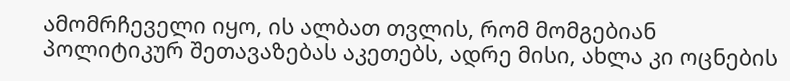ამომრჩეველი იყო, ის ალბათ თვლის, რომ მომგებიან პოლიტიკურ შეთავაზებას აკეთებს, ადრე მისი, ახლა კი ოცნების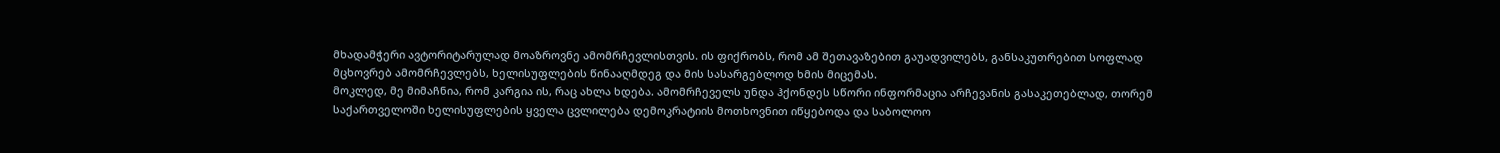მხადამჭერი ავტორიტარულად მოაზროვნე ამომრჩევლისთვის. ის ფიქრობს, რომ ამ შეთავაზებით გაუადვილებს, განსაკუთრებით სოფლად მცხოვრებ ამომრჩევლებს, ხელისუფლების წინააღმდეგ და მის სასარგებლოდ ხმის მიცემას.
მოკლედ, მე მიმაჩნია, რომ კარგია ის, რაც ახლა ხდება. ამომრჩეველს უნდა ჰქონდეს სწორი ინფორმაცია არჩევანის გასაკეთებლად, თორემ საქართველოში ხელისუფლების ყველა ცვლილება დემოკრატიის მოთხოვნით იწყებოდა და საბოლოო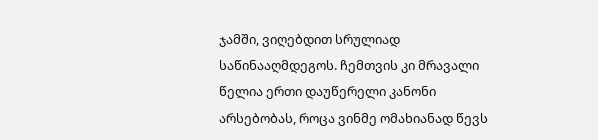ჯამში, ვიღებდით სრულიად საწინააღმდეგოს. ჩემთვის კი მრავალი წელია ერთი დაუწერელი კანონი არსებობას, როცა ვინმე ომახიანად წევს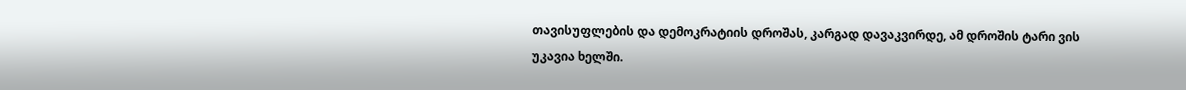თავისუფლების და დემოკრატიის დროშას, კარგად დავაკვირდე, ამ დროშის ტარი ვის უკავია ხელში.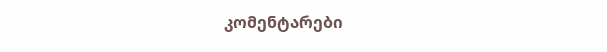კომენტარები